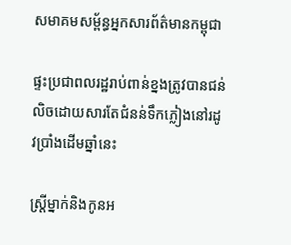សមាគមសម្ព័ន្ធអ្នកសារព័ត៌មានកម្ពុជា

ផ្ទះប្រជាពលរដ្ឋរាប់ពាន់ខ្នងត្រូវបានជន់លិចដោយសារតែជំនន់ទឹកភ្លៀងនៅរដូវប្រាំងដើមឆ្នាំនេះ

ស្ត្រីម្នាក់និងកូនអ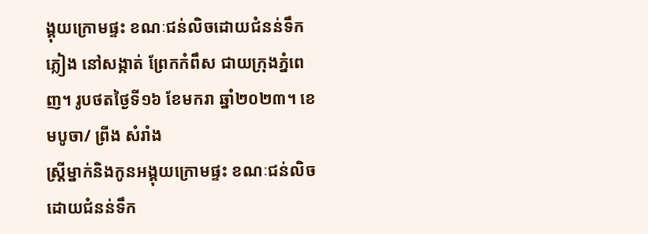ង្គុយក្រោមផ្ទះ ខណៈជន់លិចដោយជំនន់ទឹកភ្លៀង នៅសង្កាត់ ព្រែកកំពឹស ជាយក្រុងភ្នំពេញ។ រូបថតថ្ងៃទី១៦ ខែមករា ឆ្នាំ២០២៣។ ខេមបូចា/ ព្រីង សំរាំង
ស្ត្រីម្នាក់និងកូនអង្គុយក្រោមផ្ទះ ខណៈជន់លិចដោយជំនន់ទឹក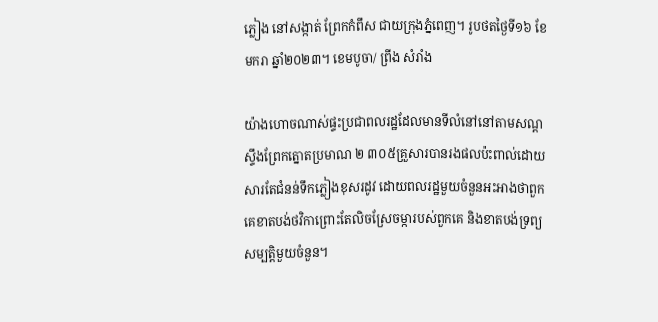ភ្លៀង នៅសង្កាត់ ព្រែកកំពឹស ជាយក្រុងភ្នំពេញ។ រូបថតថ្ងៃទី១៦ ខែមករា ឆ្នាំ២០២៣។ ខេមបូចា/ ព្រីង សំរាំង

យ៉ាងហោចណាស់ផ្ទះប្រជាពលរដ្ឋដែលមានទីលំនៅនៅតាមសណ្ដស្ទឹងព្រែកត្នោតប្រមាណ ២ ៣០៥គ្រួសារបានរងផលប៉ះពាល់ដោយសារតែជំនន់ទឹកភ្លៀងខុសរដូវ ដោយពលរដ្ឋមួយចំនួនអះអាងថាពួកគេខាតបង់ថវិកាព្រោះតែលិចស្រែចម្ការបស់ពួកគេ និងខាតបង់ទ្រព្យសម្បត្តិមួយចំនួន។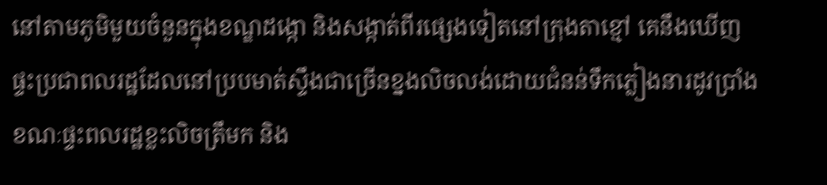នៅតាមភូមិមួយចំនួនក្នុងខណ្ឌដង្កោ និងសង្កាត់ពីរផ្សេងទៀតនៅក្រុងតាខ្មៅ គេនឹងឃើញផ្ទះប្រជាពលរដ្ឋដែលនៅប្របមាត់ស្ទឹងជាច្រើនខ្នងលិចលង់ដោយជំនន់ទឹកភ្លៀងនារដូវប្រាំង ខណៈផ្ទះពលរដ្ឋខ្លះលិចត្រឹមក និង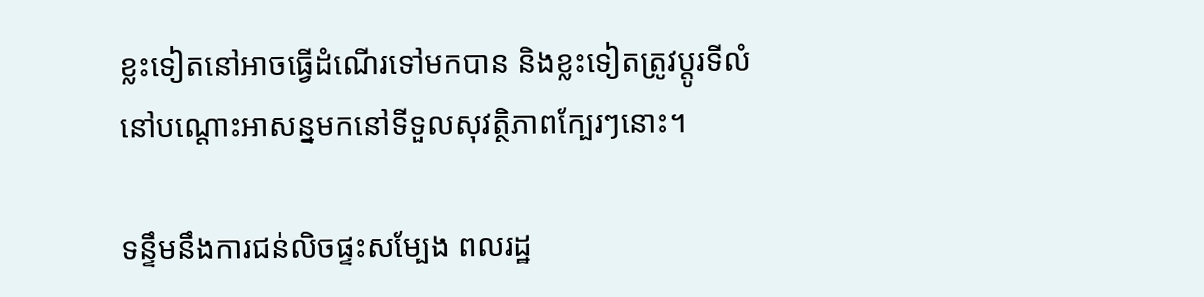ខ្លះទៀតនៅអាចធ្វើដំណើរទៅមកបាន និងខ្លះទៀតត្រូវប្ដូរទីលំនៅបណ្ដោះអាសន្នមកនៅទីទួលសុវត្ថិភាពក្បែរៗនោះ។

ទន្ទឹមនឹងការជន់លិចផ្ទះសម្បែង ពលរដ្ឋ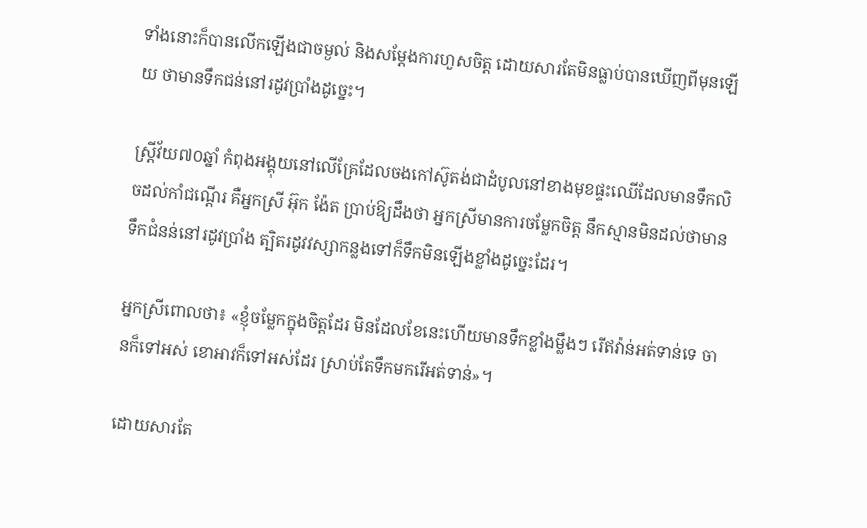ទាំងនោះក៏បានលើកឡើងជាចម្ងល់ និងសម្ដែងការហួសចិត្ត ដោយសារតែមិនធ្លាប់បានឃើញពីមុនឡើយ ថាមានទឹកជន់នៅរដូវប្រាំងដូច្នេះ។

ស្រ្តីវ័យ៧០ឆ្នាំ កំពុងអង្គុយនៅលើគ្រែដែលចងកៅស៊ូតង់ជាដំបូលនៅខាងមុខផ្ទះឈើដែលមានទឹកលិចដល់កាំជណ្ដើរ គឺអ្នកស្រី អ៊ុក ង៉ែត ប្រាប់ឱ្យដឹងថា អ្នកស្រីមានការចម្លែកចិត្ត នឹកស្មានមិនដល់ថាមានទឹកជំនន់នៅរដូវប្រាំង ត្បិតរដូវវស្សាកន្លងទៅក៏ទឹកមិនឡើងខ្លាំងដូច្នេះដែរ។

អ្នកស្រីពោលថា៖ «ខ្ញុំចម្លែកក្នុងចិត្តដែរ មិនដែលខែនេះហើយមានទឹកខ្លាំងម្លឹងៗ រើឥវ៉ាន់អត់ទាន់ទេ ចានក៏ទៅអស់ ខោអាវក៏ទៅអស់ដែរ ស្រាប់តែទឹកមករើអត់ទាន់»។

ដោយសារតែ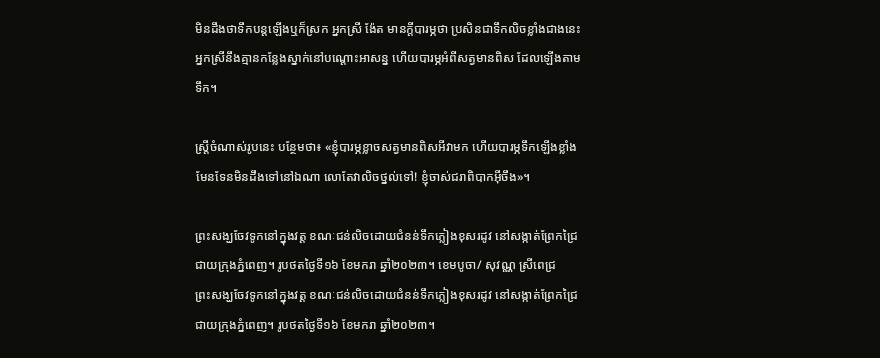មិនដឹងថាទឹកបន្តឡើងឬក៏ស្រក អ្នកស្រី ង៉ែត មានក្ដីបារម្ភថា ប្រសិនជាទឹកលិចខ្លាំងជាងនេះ អ្នកស្រីនឹងគ្មានកន្លែងស្នាក់នៅបណ្ដោះអាសន្ន ហើយបារម្ភអំពីសត្វមានពិស ដែលឡើងតាមទឹក។

ស្រ្តីចំណាស់រូបនេះ បន្ថែមថា៖ «ខ្ញុំបារម្ភខ្លាចសត្វមានពិសអីវាមក ហើយបារម្ភទឹកឡើងខ្លាំងមែនទែនមិនដឹងទៅនៅឯណា លោតែវាលិចថ្នល់ទៅ! ខ្ញុំចាស់ជរាពិបាកអ៊ីចឹង»។

ព្រះសង្ឃចែវទូកនៅក្នុងវត្ត ខណៈជន់លិចដោយជំនន់ទឹកភ្លៀងខុសរដូវ នៅសង្កាត់ព្រែកជ្រៃ ជាយក្រុងភ្នំពេញ។ រូបថតថ្ងៃទី១៦ ខែមករា ឆ្នាំ២០២៣។ ខេមបូចា/ សុវណ្ណ ស្រីពេជ្រ
ព្រះសង្ឃចែវទូកនៅក្នុងវត្ត ខណៈជន់លិចដោយជំនន់ទឹកភ្លៀងខុសរដូវ នៅសង្កាត់ព្រែកជ្រៃ ជាយក្រុងភ្នំពេញ។ រូបថតថ្ងៃទី១៦ ខែមករា ឆ្នាំ២០២៣។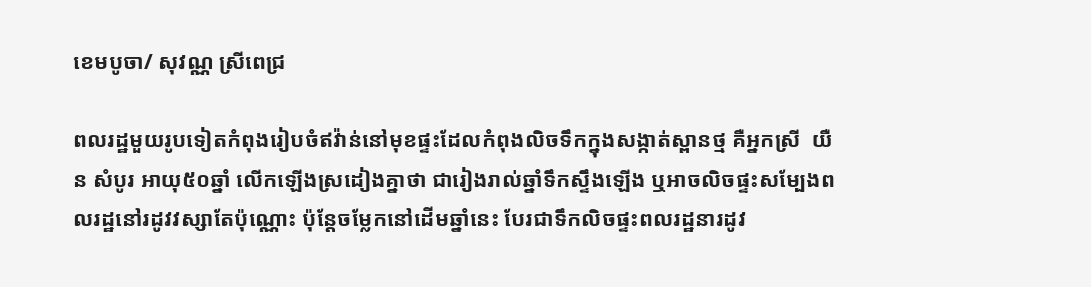ខេមបូចា/ សុវណ្ណ ស្រីពេជ្រ

ពលរដ្ឋមួយរូបទៀតកំពុងរៀបចំឥវ៉ាន់នៅមុខផ្ទះដែលកំពុងលិចទឹកក្នុងសង្កាត់ស្ពានថ្ម គឺអ្នកស្រី  យឺន សំបូរ អាយុ៥០ឆ្នាំ លើកឡើងស្រដៀងគ្នាថា ជារៀងរាល់ឆ្នាំទឹកស្ទឹងឡើង ឬអាចលិចផ្ទះសម្បែងពលរដ្ឋនៅរដូវវស្សាតែប៉ុណ្ណោះ ប៉ុន្តែចម្លែកនៅដើមឆ្នាំនេះ បែរជាទឹកលិចផ្ទះពលរដ្ឋនារដូវ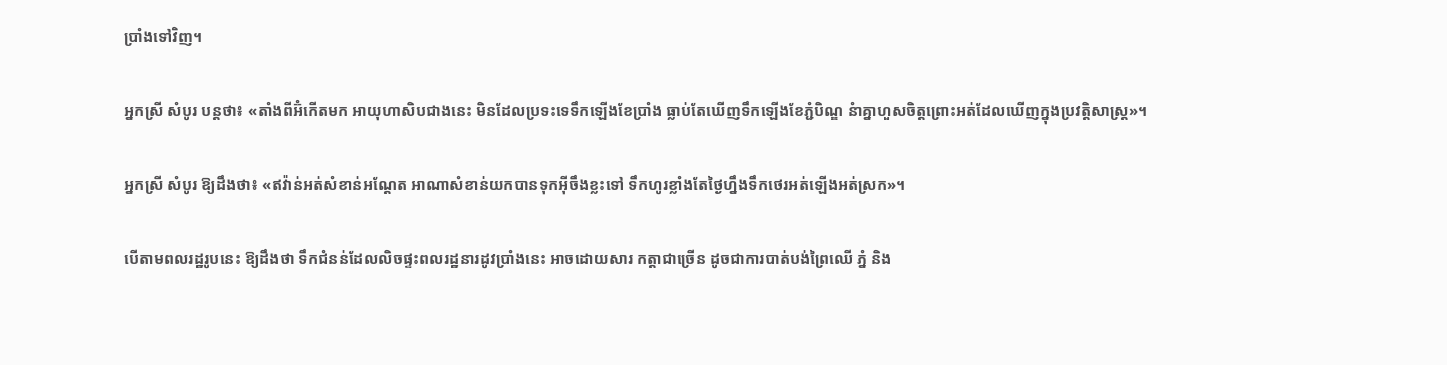ប្រាំងទៅវិញ។

អ្នកស្រី សំបូរ បន្តថា៖ «តាំងពីអ៊ំកើតមក អាយុហាសិបជាងនេះ មិនដែលប្រទះទេទឹកឡើងខែប្រាំង ធ្លាប់តែឃើញទឹកឡើងខែភ្ជំបិណ្ឌ នំាគ្នាហួសចិត្តព្រោះអត់ដែលឃើញក្នុងប្រវត្តិសាស្រ្ត»។

អ្នកស្រី សំបូរ ឱ្យដឹងថា៖ «ឥវ៉ាន់អត់សំខាន់អណ្ដែត អាណាសំខាន់យកបានទុកអ៊ីចឹងខ្លះទៅ ទឹកហូរខ្លាំងតែថ្ងៃហ្នឹងទឹកថេរអត់ឡើងអត់ស្រក»។

បើតាមពលរដ្ឋរូបនេះ ឱ្យដឹងថា ទឹកជំនន់ដែលលិចផ្ទះពលរដ្ឋនារដូវប្រាំងនេះ អាចដោយសារ កត្តាជាច្រើន ដូចជាការបាត់បង់ព្រៃឈើ ភ្នំ និង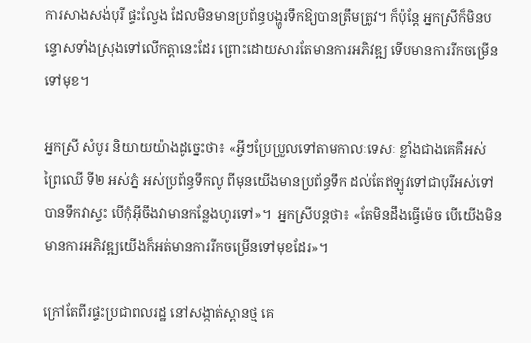ការសាងសង់បុរី ផ្ទះល្វែង ដែលមិនមានប្រព័ន្ធបង្ហូរទឹកឱ្យបានត្រឹមត្រូវ។ ក៏ប៉ុន្តែ អ្នកស្រីក៏មិនបន្ទោសទាំងស្រុងទៅលើកត្តានេះដែរ ព្រោះដោយសារតែមានការអភិវឌ្ឍ ទើបមានការរីកចម្រើនទៅមុខ។

អ្នកស្រី សំបូរ និយាយយ៉ាងដូច្នេះថា៖ «អ្វីៗប្រែប្រួលទៅតាមកាលៈទេសៈ ខ្លាំងជាងគេគឺអស់ព្រៃឈើ ទី២ អស់ភ្នំ អស់ប្រព័ន្ធទឹកលូ ពីមុនយើងមានប្រព័ន្ធទឹក ដល់តែឥឡូវទៅជាបុរីអស់ទៅបានទឹកវាស្ទះ បើកុំអ៊ីចឹងវាមានកន្លែងហូរទៅ»។  អ្នកស្រីបន្តថា៖ «តែមិនដឹងធ្វើម៉េច បើយើងមិនមានការអភិវឌ្ឍយើងក៏អត់មានការរីកចម្រើនទៅមុខដែរ»។

ក្រៅតែពីរផ្ទះប្រជាពលរដ្ឋ នៅសង្កាត់ស្ពានថ្ម គេ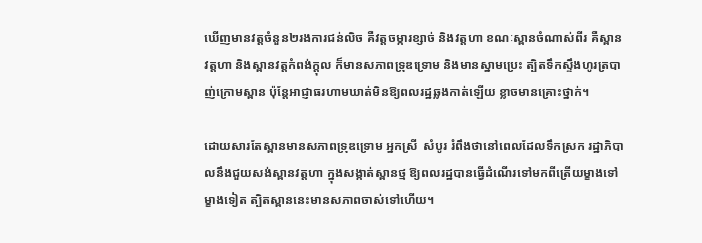ឃើញមានវត្តចំនួន២រងការជន់លិច គឺវត្តចម្ការខ្សាច់ និងវត្តហា ខណៈស្ពានចំណាស់ពីរ គឺស្ពានវត្តហា និងស្ពានវត្តកំពង់ក្ដុល ក៏មានសភាពទ្រុឌទ្រោម និងមានស្នាមប្រេះ ត្បិតទឹកស្ទឹងហូរត្របាញ់ក្រោមស្ពាន ប៉ុន្តែអាជ្ញាធរហាមឃាត់មិនឱ្យពលរដ្ឋឆ្លងកាត់ឡើយ ខ្លាចមានគ្រោះថ្នាក់។

ដោយសារតែស្ពានមានសភាពទ្រុឌទ្រោម អ្នកស្រី  សំបូរ រំពឹងថានៅពេលដែលទឹកស្រក រដ្ឋាភិបាលនឹងជួយសង់ស្ពានវត្តហា ក្នុងសង្កាត់ស្ពានថ្ម ឱ្យពលរដ្ឋបានធ្វើដំណើរទៅមកពីត្រើយម្ខាងទៅម្ខាងទៀត ត្បិតស្ពាននេះមានសភាពចាស់ទៅហើយ។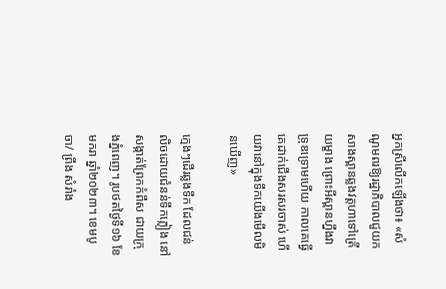អ្នកស្រីលើកឡើងថា៖ «សំណូមពរឱ្យរដ្ឋាភិបាលជួយកសាងស្ពានឆ្លងវត្តហាទៅត្រើយម្ខាង ព្រោះអីស្ពានហ្នឹងវាទ្រុឌទ្រោមហើយ កាលគេធ្វើគេដាក់ជើងសរសរចាស់ ហើយវានៅក្នុងទឹកយើងមើលមិនឃើញ»

ក្មេងៗដើរឆ្លងទឹក ដែលជន់លិចដោយជំនន់ទឹកភ្លៀង នៅសង្កាត់ព្រែកកំពឹស ជាយក្រុងភ្នំពេញ។ រូបថតថ្ងៃទី១៦ ខែមករា ឆ្នាំ២០២៣។ ខេមបូចា/ ព្រីង សំរាំង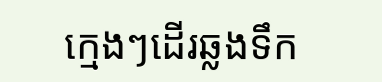ក្មេងៗដើរឆ្លងទឹក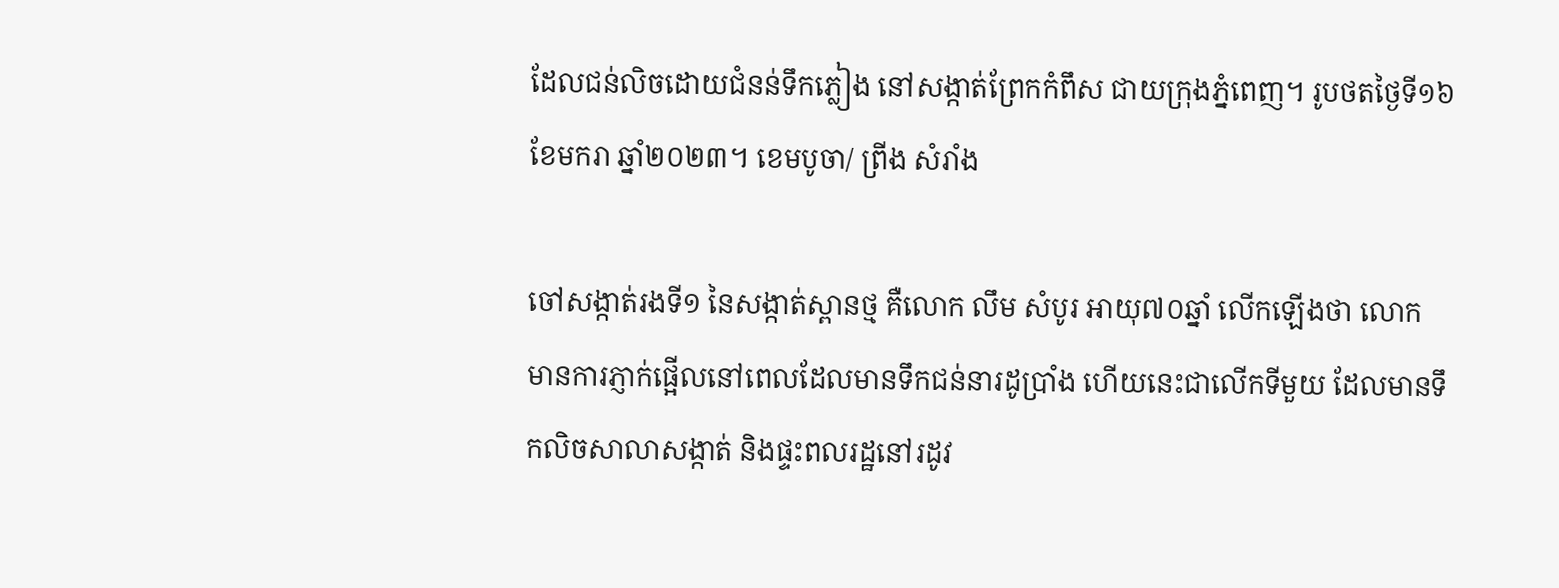ដែលជន់លិចដោយជំនន់ទឹកភ្លៀង នៅសង្កាត់ព្រែកកំពឹស ជាយក្រុងភ្នំពេញ។ រូបថតថ្ងៃទី១៦ ខែមករា ឆ្នាំ២០២៣។ ខេមបូចា/ ព្រីង សំរាំង

ចៅសង្កាត់រងទី១ នៃសង្កាត់ស្ពានថ្ម គឺលោក លឹម សំបូរ អាយុ៧០ឆ្នាំ លើកឡើងថា លោក មានការភ្ញាក់ផ្អើលនៅពេលដែលមានទឹកជន់នារដូប្រាំង ហើយនេះជាលើកទីមួយ ដែលមានទឹកលិចសាលាសង្កាត់ និងផ្ទះពលរដ្ឋនៅរដូវ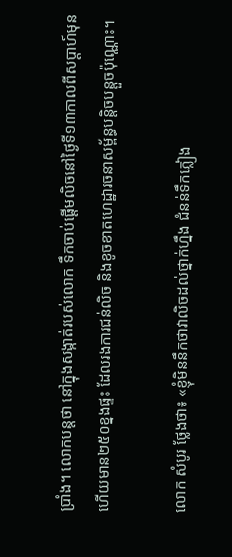ប្រាំង។ លោកបន្តថា នៅក្នុងសង្កាត់របស់លោក ទឹកចាប់ផ្ដើមលិចនៅថ្ងៃទី១៣កាលពីសប្ដាហ៍មុន ហើយមាន២៥០ខ្នងផ្ទះ ដែលរងការជន់លិច និងខូចខាតហេដ្ឋារចនាសម្ព័ន្ធបន្តិចបន្តួចប៉ុណ្ណោះ។

លោក សំបូរ ថ្លែងថា៖ «ខ្ញុំមិននឹកថាវាលិចដល់ថ្នាក់ហ្នឹង ជំនន់ទឹកភ្លៀង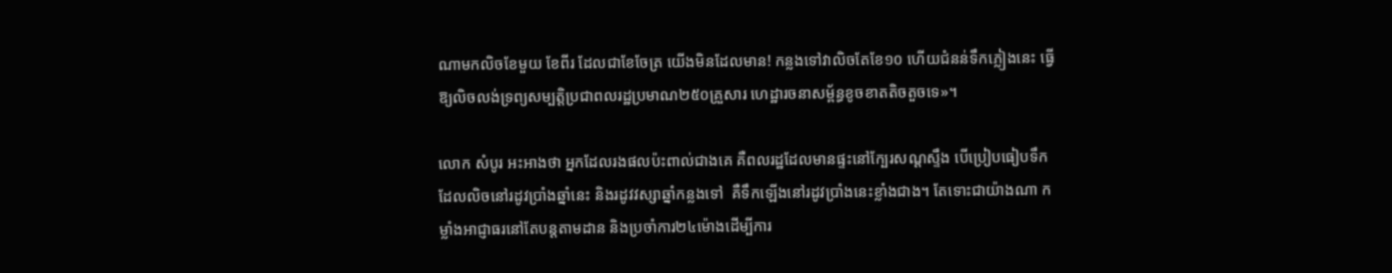ណាមកលិចខែមួយ ខែពីរ ដែលជាខែចែត្រ យើងមិនដែលមាន! កន្លងទៅវាលិចតែខែ១០ ហើយជំនន់ទឹកភ្លៀងនេះ ធ្វើឱ្យលិចលង់ទ្រព្យសម្បតិ្តប្រជាពលរដ្ឋប្រមាណ២៥០គ្រួសារ ហេដ្ឋារចនាសម្ព័ន្ធខូចខាតតិចតួចទេ»។

លោក សំបូរ អះអាងថា អ្នកដែលរងផលប៉ះពាល់ជាងគេ គឺពលរដ្ឋដែលមានផ្ទះនៅក្បែរសណ្ដស្ទឹង បើប្រៀបធៀបទឹកដែលលិចនៅរដូវប្រាំងឆ្នាំនេះ និងរដូវវស្សាឆ្នាំកន្លងទៅ  គឺទឹកឡើងនៅរដូវប្រាំងនេះខ្លាំងជាង។ តែទោះជាយ៉ាងណា កម្លាំងអាជ្ញាធរនៅតែបន្តតាមដាន និងប្រចាំការ២៤ម៉ោងដើម្បីការ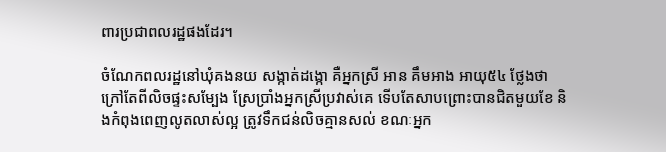ពារប្រជាពលរដ្ឋផងដែរ។

ចំណែកពលរដ្ឋនៅឃុំគងនយ សង្កាត់ដង្កោ គឺអ្នកស្រី អាន គឹមអាង អាយុ៥៤ ថ្លែងថា ក្រៅតែពីលិចផ្ទះសម្បែង ស្រែប្រាំងអ្នកស្រីប្រវាស់គេ ទើបតែសាបព្រោះបានជិតមួយខែ និងកំពុងពេញលូតលាស់ល្អ ត្រូវទឹកជន់លិចគ្មានសល់ ខណៈអ្នក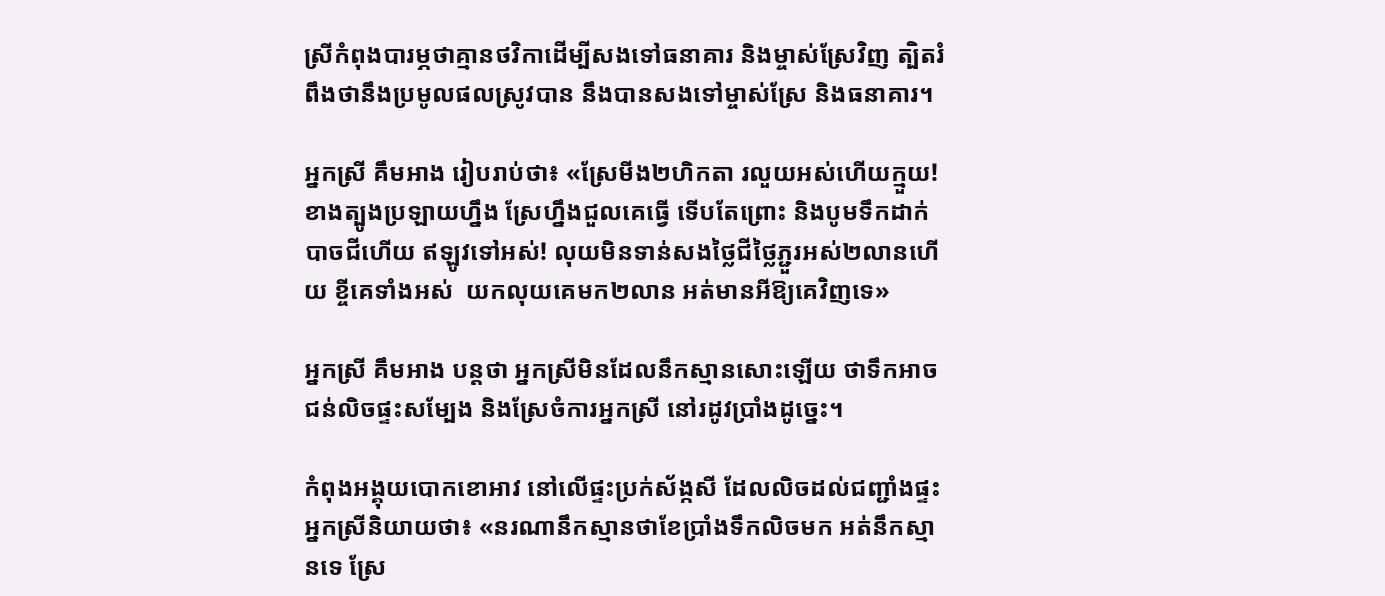ស្រីកំពុងបារម្ភថាគ្មានថវិកាដើម្បីសងទៅធនាគារ និងម្ចាស់ស្រែវិញ ត្បិតរំពឹងថានឹងប្រមូលផលស្រូវបាន នឹងបានសងទៅម្ចាស់ស្រែ និងធនាគារ។

អ្នកស្រី គឹមអាង រៀបរាប់ថា៖ «ស្រែមីង២ហិកតា រលួយអស់ហើយក្មួយ! ខាងត្បូងប្រឡាយហ្នឹង ស្រែហ្នឹងជួលគេធ្វើ ទើបតែព្រោះ និងបូមទឹកដាក់ បាចជីហើយ ឥឡូវទៅអស់! លុយមិនទាន់សងថ្លៃជីថ្លៃភ្ជួរអស់២លានហើយ ខ្ចីគេទាំងអស់  យកលុយគេមក២លាន អត់មានអីឱ្យគេវិញទេ»

អ្នកស្រី គឹមអាង បន្តថា អ្នកស្រីមិនដែលនឹកស្មានសោះឡើយ ថាទឹកអាចជន់លិចផ្ទះសម្បែង និងស្រែចំការអ្នកស្រី នៅរដូវប្រាំងដូច្នេះ។

កំពុងអង្គុយបោកខោអាវ នៅលើផ្ទះប្រក់ស័ង្កសី ដែលលិចដល់ជញ្ជាំងផ្ទះ អ្នកស្រីនិយាយថា៖ «នរណានឹកស្មានថាខែប្រាំងទឹកលិចមក អត់នឹកស្មានទេ ស្រែ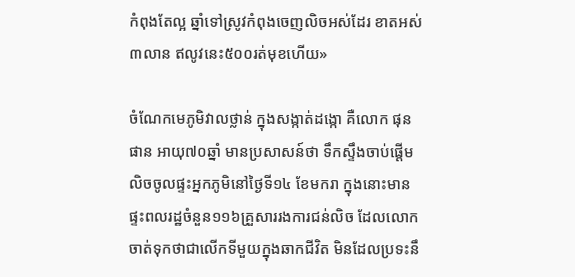កំពុងតែល្អ ឆ្នាំទៅស្រូវកំពុងចេញលិចអស់ដែរ ខាតអស់៣លាន ឥលូវនេះ៥០០រត់មុខហើយ»

ចំណែកមេភូមិវាលថ្លាន់ ក្នុងសង្កាត់ដង្កោ គឺលោក ផុន ផាន អាយុ៧០ឆ្នាំ មានប្រសាសន៍ថា ទឹកស្ទឹងចាប់ផ្ដើមលិចចូលផ្ទះអ្នកភូមិនៅថ្ងៃទី១៤ ខែមករា ក្នុងនោះមានផ្ទះពលរដ្ឋចំនួន១១៦គ្រួសាររងការជន់លិច ដែលលោកចាត់ទុកថាជាលើកទីមួយក្នុងឆាកជីវិត មិនដែលប្រទះនឹ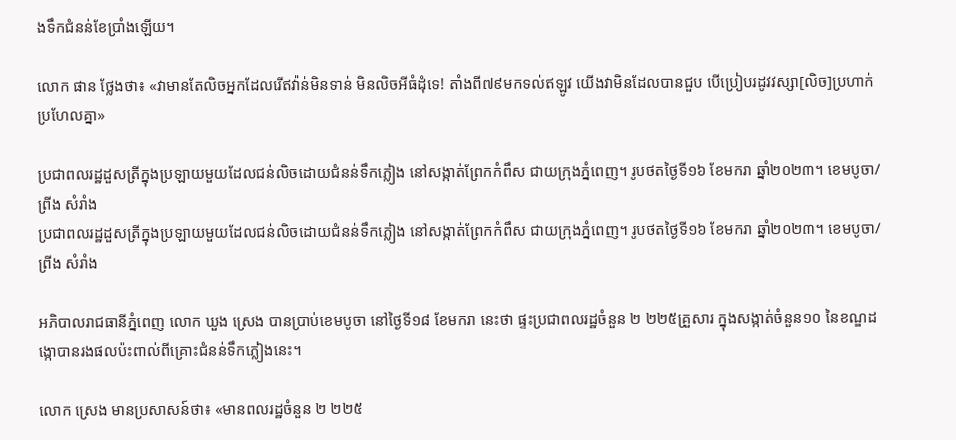ងទឹកជំនន់ខែប្រាំងឡើយ។

លោក ផាន ថ្លែងថា៖ «វាមានតែលិចអ្នកដែលរើឥវ៉ាន់មិនទាន់ មិនលិចអីធំដុំទេ! តាំងពី៧៩មកទល់ឥឡូវ យើងវាមិនដែលបានជួប បើប្រៀបរដូវវស្សា[លិច]ប្រហាក់ប្រហែលគ្នា»

ប្រជាពលរដ្ឋដួសត្រីក្នុងប្រឡាយមួយដែលជន់លិចដោយជំនន់ទឹកភ្លៀង នៅសង្កាត់ព្រែកកំពឹស ជាយក្រុងភ្នំពេញ។ រូបថតថ្ងៃទី១៦ ខែមករា ឆ្នាំ២០២៣។ ខេមបូចា/ ព្រីង សំរាំង
ប្រជាពលរដ្ឋដួសត្រីក្នុងប្រឡាយមួយដែលជន់លិចដោយជំនន់ទឹកភ្លៀង នៅសង្កាត់ព្រែកកំពឹស ជាយក្រុងភ្នំពេញ។ រូបថតថ្ងៃទី១៦ ខែមករា ឆ្នាំ២០២៣។ ខេមបូចា/ ព្រីង សំរាំង

អភិបាលរាជធានីភ្នំពេញ លោក ឃួង ស្រេង បានប្រាប់ខេមបូចា នៅថ្ងៃទី១៨ ខែមករា នេះថា ផ្ទះប្រជាពលរដ្ឋចំនួន ២ ២២៥គ្រួសារ ក្នុងសង្កាត់ចំនួន១០ នៃខណ្ឌដង្កោបានរងផលប៉ះពាល់ពីគ្រោះជំនន់ទឹកភ្លៀងនេះ។

លោក ស្រេង មានប្រសាសន៍ថា៖ «មានពលរដ្ឋចំនួន ២ ២២៥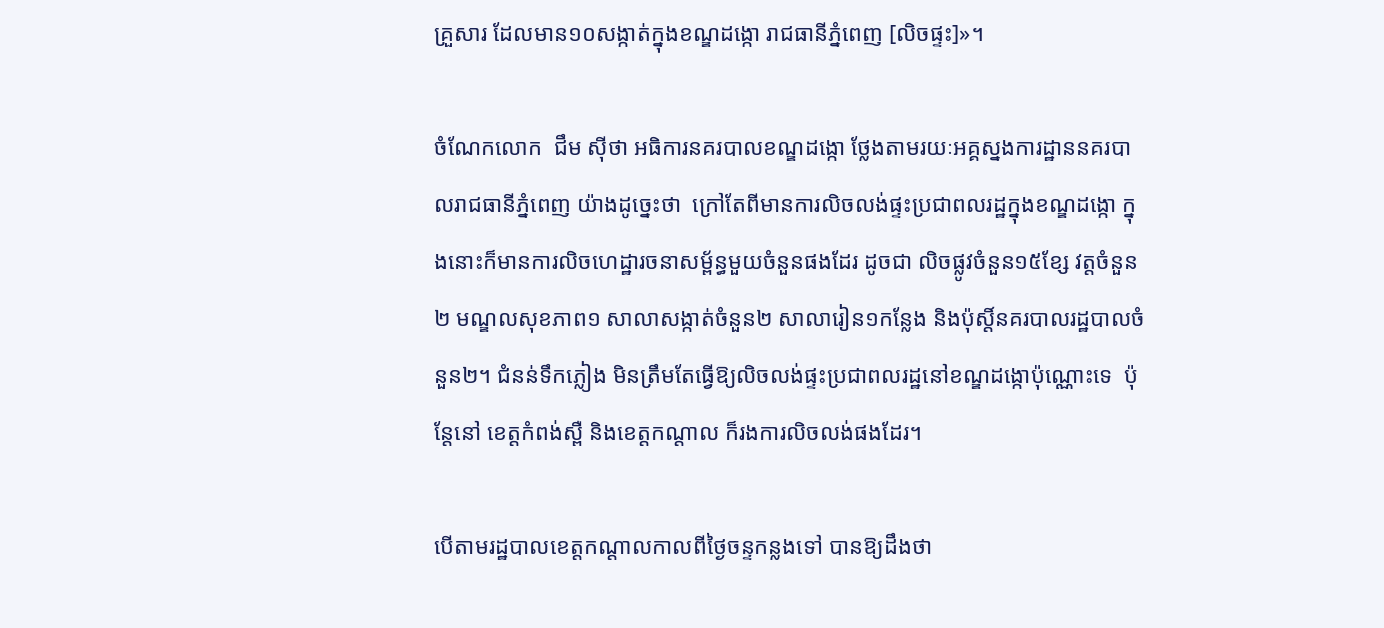គ្រួសារ ដែលមាន១០សង្កាត់ក្នុងខណ្ឌដង្កោ រាជធានីភ្នំពេញ [លិចផ្ទះ]»។

ចំណែកលោក  ជឹម ស៊ីថា អធិការនគរបាលខណ្ឌដង្កោ ថ្លែងតាមរយៈអគ្គស្នងការដ្ឋាននគរបាលរាជធានីភ្នំពេញ យ៉ាងដូច្នេះថា  ក្រៅតែពីមានការលិចលង់ផ្ទះប្រជាពលរដ្ឋក្នុងខណ្ឌដង្កោ ក្នុងនោះក៏មានការលិចហេដ្ឋារចនាសម្ព័ន្ធមួយចំនួនផងដែរ ដូចជា លិចផ្លូវចំនួន១៥ខ្សែ វត្តចំនួន២ មណ្ឌលសុខភាព១ សាលាសង្កាត់ចំនួន២ សាលារៀន១កន្លែង និងប៉ុស្តិ៍នគរបាលរដ្ឋបាលចំនួន២។ ជំនន់ទឹកភ្លៀង មិនត្រឹមតែធ្វើឱ្យលិចលង់ផ្ទះប្រជាពលរដ្ឋនៅខណ្ឌដង្កោប៉ុណ្ណោះទេ  ប៉ុន្តែនៅ ខេត្តកំពង់ស្ពឺ និងខេត្តកណ្ដាល ក៏រងការលិចលង់ផងដែរ។

បើតាមរដ្ឋបាលខេត្តកណ្ដាលកាលពីថ្ងៃចន្ទកន្លងទៅ បានឱ្យដឹងថា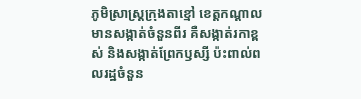ភូមិស្រាស្រ្តក្រុងតាខ្មៅ ខេត្តកណ្ដាល មានសង្កាត់ចំនួនពីរ គឺសង្កាត់រកាខ្ពស់ និងសង្កាត់ព្រែកឫស្សី ប៉ះពាល់ពលរដ្ឋចំនួន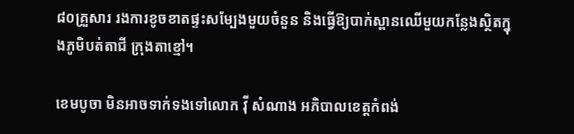៨០គ្រួសារ រងការខូចខាតផ្ទះសម្បែងមួយចំនួន និងធ្វើឱ្យបាក់ស្ពានឈើមួយកន្លែងស្ថិតក្នុងភូមិបត់តាជី ក្រុងតាខ្មៅ។

ខេមបូចា មិនអាចទាក់ទងទៅលោក វ៉ី សំណាង អភិបាលខេត្តកំពង់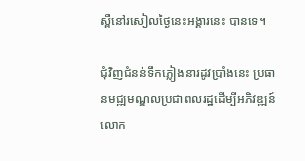ស្ពឺនៅរសៀលថ្ងៃនេះអង្គារនេះ បានទេ។

ជុំវិញជំនន់ទឹកភ្លៀងនារដូវប្រាំងនេះ ប្រធានមជ្ឍមណ្ឌលប្រជាពលរដ្ឋដើម្បីអភិវឌ្ឍន៍ លោក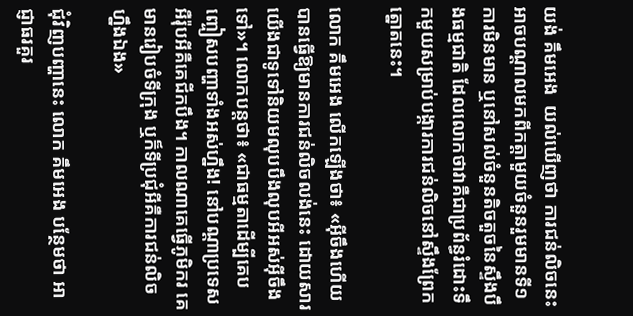យង់ គឹមអេង  យល់ឃើញថា ការជន់លិចនេះអាចបណ្ដាលមកពីកត្តាមួយចំនួនរួមមានទី១ ការមិនមាន ឬនៅសល់ចំនួនតិចតួចនៃស្ទឹងបឹងធម្មជាតិ ដែលលោកថាវាគឺជាប្រព័ន្ធរំដោះទឹកមួយសម្រាប់បង្ការការជន់លិចនៅស្ទឹងព្រែកត្នោតនេះ។

លោក គឹមអេង លើកឡើងថា៖ «អ៊ីចឹងហើយបានធ្វើឱ្យមានការជន់លិចលង់នេះ ដោយសារយើងជាទូទៅនិយមលុបបឹងលុបអីអស់អ៊ីចឹងទៅ»។ លោកបន្តថា៖ «ជាធម្មតាដើម្បីគេបញ្ចៀសបញ្ហាទាំងអស់ហ្នឹង! នៅបណ្ដាប្រទេសអឺរ៉ុបអីគឺគេជីកបឹង។ កាលណាគេធ្វើភូមិករ គេមានរៀបចំទីក្រុង ឬក៏ទីប្រជុំអីគឺការជន់លិចហ្នឹងឯង»

ជុំវិញបញ្ហានេះ លោក គឹមអេង បន្ថែមថា អាជ្ញាធរគួរ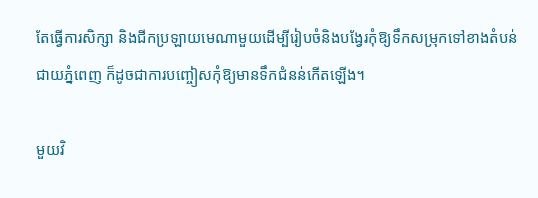តែធ្វើការសិក្សា និងជីកប្រឡាយមេណាមួយដើម្បីរៀបចំនិងបង្វែរកុំឱ្យទឹកសម្រុកទៅខាងតំបន់ជាយភ្នំពេញ ក៏ដូចជាការបញ្ចៀសកុំឱ្យមានទឹកជំនន់កើតឡើង។

មួយវិ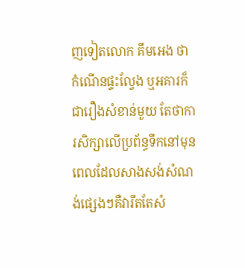ញទៀតលោក គឹមអេង ថា កំណើនផ្ទះល្វែង ឬអគារក៏ជារឿងសំខាន់មួយ តែថាការសិក្សាលើប្រព័ន្ធទឹកនៅមុនពេលដែលសាងសង់សំណង់ផ្សេងៗគឺវារឹតតែសំ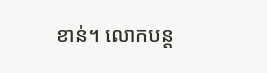ខាន់។ លោកបន្ត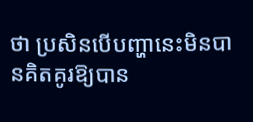ថា ប្រសិនបើបញ្ហានេះមិនបានគិតគូរឱ្យបាន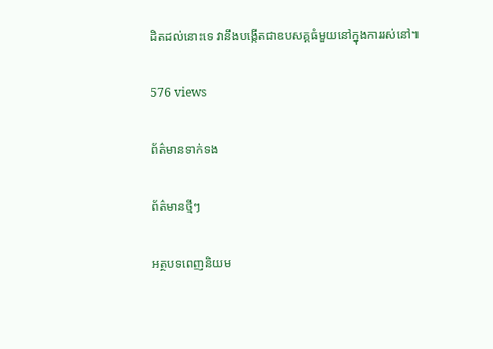ដិតដល់នោះទេ វានឹងបង្កើតជាឧបសគ្គធំមួយនៅក្នុងការរស់នៅ៕

576 views

ព័ត៌មានទាក់ទង

ព័ត៌មានថ្មីៗ

អត្ថបទពេញនិយម